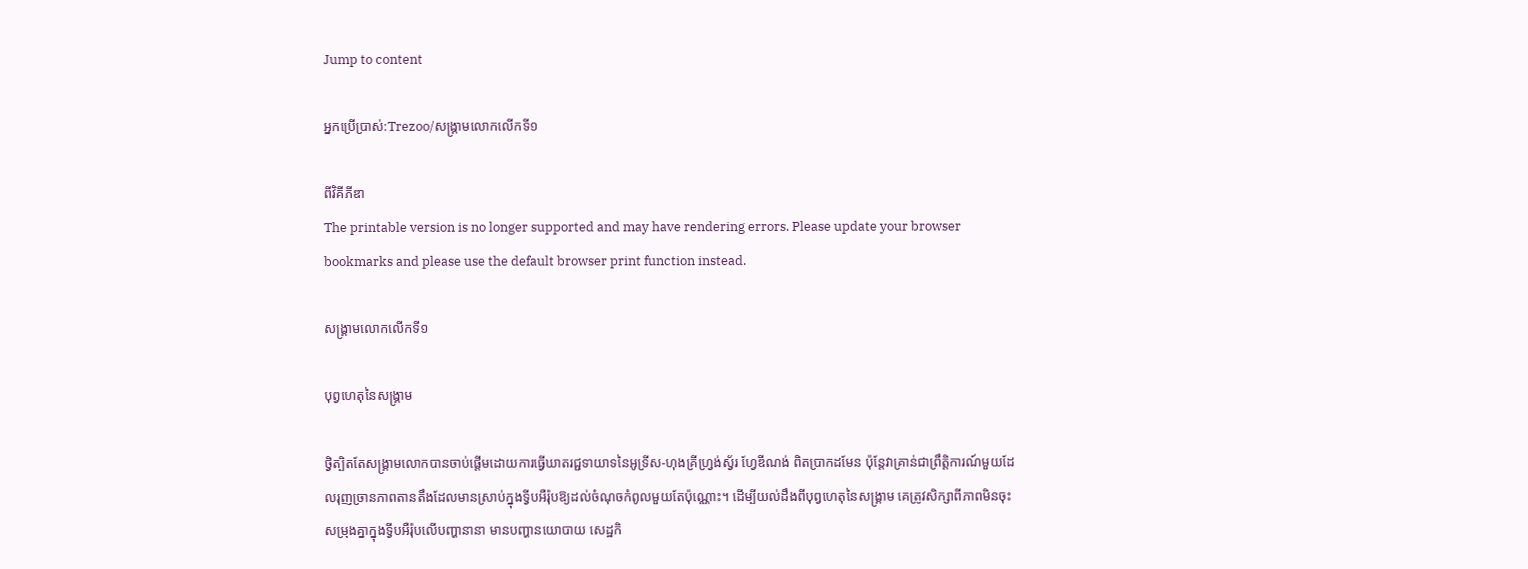Jump to content

អ្នកប្រើប្រាស់:Trezoo/សង្គ្រាមលោកលើកទី១

ពីវិគីភីឌា
The printable version is no longer supported and may have rendering errors. Please update your browser bookmarks and please use the default browser print function instead.

សង្គ្រាមលោកលើកទី១

បុព្វហេតុនៃសង្គ្រាម

ថ្វិត្បិតតែសង្គ្រាមលោកបានចាប់ផ្ដើមដោយការធ្វើឃាតរជ្ជទាយាទនៃអូទ្រីស-ហុងគ្រីហ្វ្រង់ស្វ័រ ហ្វែឌីណង់ ពិតប្រាកដមែន ប៉ុន្តែវាគ្រាន់ជាព្រឹត្តិការណ៍មួយដែលរុញច្រានភាពតានតឹងដែលមានស្រាប់ក្នុងទ្វីបអឺរ៉ុបឱ្យដល់ចំណុចកំពូលមួយតែប៉ុណ្ណោះ។ ដើម្បីយល់ដឹងពីបុព្វហេតុនៃសង្គ្រាម គេត្រូវសិក្សាពីភាពមិនចុះសម្រុងគ្នាក្នុងទ្វីបអឺរ៉ុបលើបញ្ហានានា មានបញ្ហានយោបាយ សេដ្ឋកិ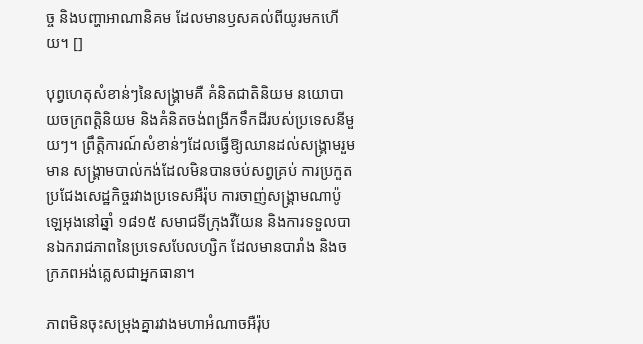ច្ច និងបញ្ហាអាណានិគម ដែលមានឫសគល់ពីយូរមកហើយ។ []

បុព្វហេតុសំខាន់ៗនៃសង្គ្រាមគឺ គំនិតជាតិនិយម នយោបាយចក្រពត្តិនិយម និងគំនិតចង់ពង្រីកទឹកដីរបស់ប្រទេសនីមួយៗ។ ព្រឹត្តិការណ៍សំខាន់ៗដែលធ្វើឱ្យឈានដល់សង្គ្រាមរួមមាន សង្គ្រាមបាល់កង់ដែលមិនបានចប់សព្វគ្រប់ ការប្រកួតប្រជែងសេដ្ឋកិច្ចរវាងប្រទេសអឺរ៉ុប ការចាញ់សង្គ្រាមណាប៉ូឡេអុងនៅឆ្នាំ ១៨១៥ សមាជទីក្រុងវីយែន និងការទទួលបានឯករាជភាពនៃប្រទេសបែលហ្សិក ដែលមានបារាំង និងចក្រភពអង់គ្លេសជាអ្នកធានា។

ភាពមិនចុះសម្រុងគ្នារវាងមហាអំណាចអឺរ៉ុប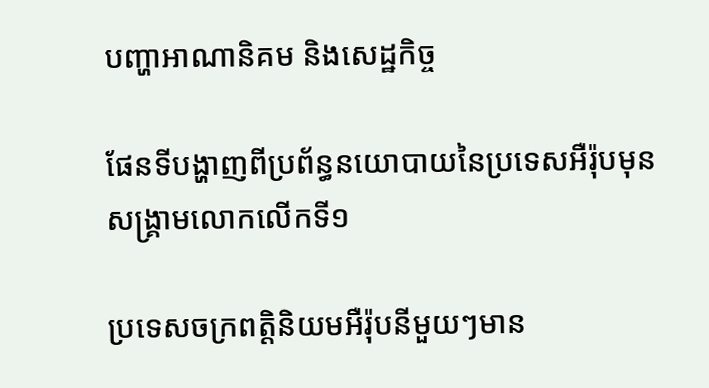បញ្ហាអាណានិគម និងសេដ្ឋកិច្ច

ផែនទីបង្ហាញពីប្រព័ន្ធនយោបាយនៃប្រទេសអឺរ៉ុបមុនសង្គ្រាមលោកលើកទី១

ប្រទេសចក្រពត្តិនិយមអឺរ៉ុបនីមួយៗមាន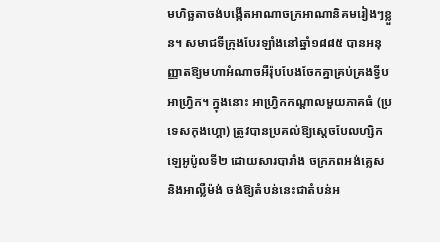មហិច្ឆតាចង់បង្កើតអាណាចក្រអាណានិគមរៀងៗខ្លួន។ សមាជទីក្រុងបែរឡាំងនៅឆ្នាំ១៨៨៥ បានអនុញ្ញាតឱ្យមហាអំណាចអឺរ៉ុបបែងចែកគ្នាគ្រប់គ្រងទ្វីបអាហ្វ្រិក។ ក្នុងនោះ អាហ្វ្រិកកណ្ដាលមួយភាគធំ (ប្រទេសកុងហ្គោ) ត្រូវបានប្រគល់ឱ្យស្ដេចបែលហ្សិកឡេអូប៉ូលទី២ ដោយសារបារាំង ចក្រភពអង់គ្លេស និងអាល្លឺម៉ង់ ចង់ឱ្យតំបន់នេះជាតំបន់អ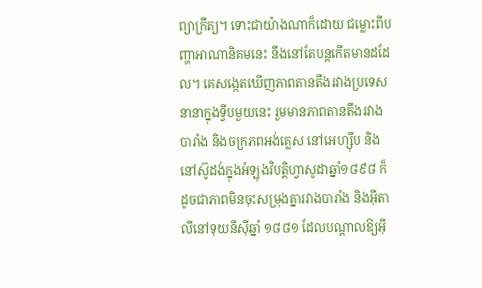ព្យាក្រឹត្យ។ ទោះជាយ៉ាងណាក៏ដោយ ជម្លោះពីបញ្ហាអាណានិគមនេះ នឹងនៅតែបន្តកើតមានដដែល។ គេសង្កេតឃើញភាពតានតឹងរវាងប្រទេសនានាក្នុងទ្វីបមួយនេះ រួមមានភាពតានតឹងរវាងបារាំង និងចក្រភពអង់គ្លេស នៅអេហ្ស៊ីប និងនៅស៊ូដង់ក្នុងអំឡុងវិបត្តិហ្វាសូដាឆ្នាំ១៨៩៨ ក៏ដូចជាភាពមិនចុះសម្រុងគ្នារវាងបារាំង និងអ៊ីតាលីនៅទុយនីស៊ីឆ្នាំ ១៨៨១ ដែលបណ្ដាលឱ្យអ៊ី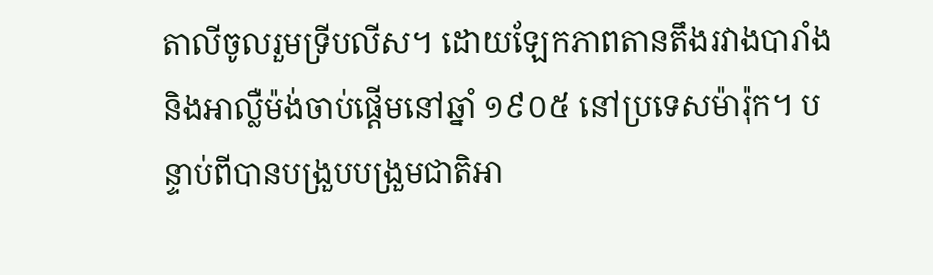តាលីចូលរួមទ្រីបលីស។ ដោយឡែកភាពតានតឹងរវាងបារាំង និងអាល្លឺម៉ង់ចាប់ផ្ដើមនៅឆ្នាំ ១៩០៥ នៅប្រទេសម៉ារ៉ុក។ បន្ទាប់ពីបានបង្រួបបង្រួមជាតិអា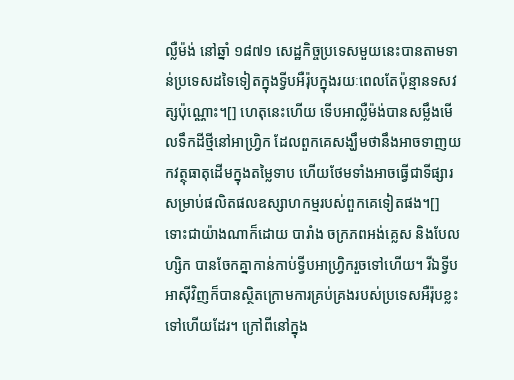ល្លឺម៉ង់ នៅឆ្នាំ ១៨៧១ សេដ្ឋកិច្ចប្រទេសមួយនេះបានតាមទាន់ប្រទេសដទៃទៀតក្នុងទ្វីបអឺរ៉ុបក្នុងរយៈពេលតែប៉ុន្មានទសវត្សប៉ុណ្ណោះ។[] ហេតុនេះហើយ ទើបអាល្លឺម៉ង់បានសម្លឹងមើលទឹកដីថ្មីនៅអាហ្វ្រិក ដែលពួកគេសង្ឃឹមថានឹងអាចទាញយកវត្ថុធាតុដើមក្នុងតម្លៃទាប ហើយថែមទាំងអាចធ្វើជាទីផ្សារសម្រាប់ផលិតផលឧស្សាហកម្មរបស់ពួកគេទៀតផង។[] ទោះជាយ៉ាងណាក៏ដោយ បារាំង ចក្រភពអង់គ្លេស និងបែលហ្សិក បានចែកគ្នាកាន់កាប់ទ្វីបអាហ្វ្រិករួចទៅហើយ។ រីឯទ្វីបអាស៊ីវិញក៏បានស្ថិតក្រោមការគ្រប់គ្រងរបស់ប្រទេសអឺរ៉ុបខ្លះទៅហើយដែរ។ ក្រៅពីនៅក្នុង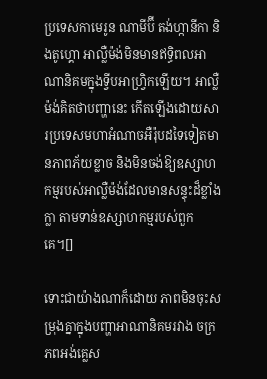ប្រទេសកាមេរូន ណាមីប៊ី តង់ហ្កានីកា និងតូហ្គោ អាល្លឺម៉ង់មិនមានឥទ្ធិពលអាណានិគមក្នុងទ្វីបអាហ្វ្រិកឡើយ។ អាល្លឺម៉ង់គិតថាបញ្ហានេះ កើតឡើងដោយសារប្រទេសមហាអំណាចអឺរ៉ុបដទៃទៀតមានភាពភ័យខ្លាច និងមិនចង់ឱ្យឧស្សាហកម្មរបស់អាល្លឺម៉ង់ដែលមានសន្ទុះដ៏ខ្លាំងក្លា តាមទាន់ឧស្សាហកម្មរបស់ពួកគេ។[]

ទោះជាយ៉ាងណាក៏ដោយ ភាពមិនចុះសម្រុងគ្នាក្នុងបញ្ហាអាណានិគមរវាង ចក្រភពអង់គ្លេស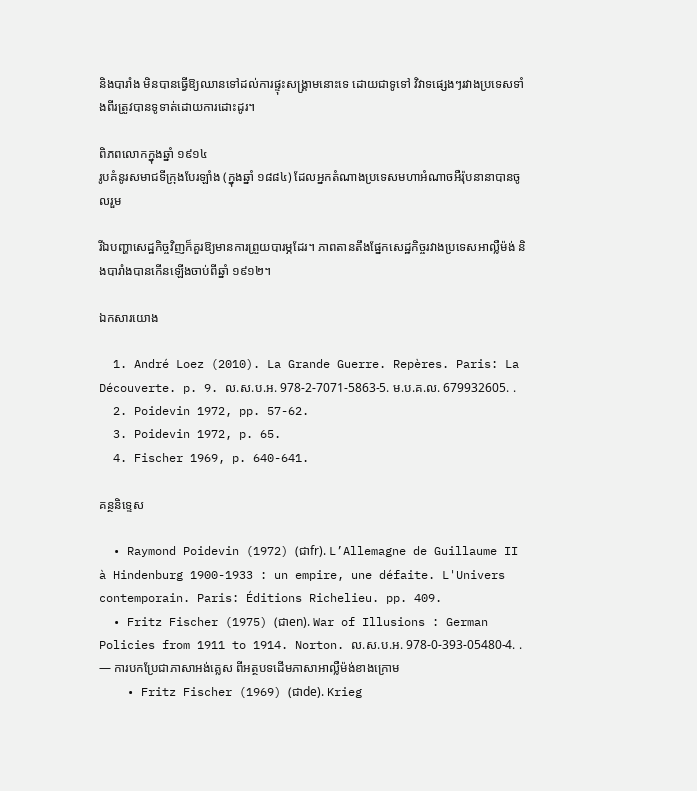និងបារាំង មិនបានធ្វើឱ្យឈានទៅដល់ការផ្ទុះសង្គ្រាមនោះទេ ដោយជាទូទៅ វិវាទផ្សេងៗរវាងប្រទេសទាំងពីរត្រូវបានទូទាត់ដោយការដោះដូរ។

ពិភពលោកក្នុងឆ្នាំ ១៩១៤
រូបគំនូរសមាជទីក្រុងបែរឡាំង (ក្នុងឆ្នាំ ១៨៨៤) ដែលអ្នកតំណាងប្រទេសមហាអំណាចអឺរ៉ុបនានាបានចូលរួម

រីឯបញ្ហាសេដ្ឋកិច្ចវិញក៏គួរឱ្យមានការព្រួយបារម្ភដែរ។ ភាពតានតឹងផ្នែកសេដ្ឋកិច្ចរវាងប្រទេសអាល្លឺម៉ង់ និងបារាំងបានកើនឡើងចាប់ពីឆ្នាំ ១៩១២។

ឯកសារយោង

  1. André Loez (2010). La Grande Guerre. Repères. Paris: La Découverte. p. 9. ល.ស.ប.អ. 978-2-7071-5863-5. ម.ប.គ.ល. 679932605. .
  2. Poidevin 1972, pp. 57-62.
  3. Poidevin 1972, p. 65.
  4. Fischer 1969, p. 640-641.

គន្ថនិទ្ទេស

  • Raymond Poidevin (1972) (ជាfr). L’Allemagne de Guillaume II à Hindenburg 1900-1933 : un empire, une défaite. L'Univers contemporain. Paris: Éditions Richelieu. pp. 409.
  • Fritz Fischer (1975) (ជាen). War of Illusions : German Policies from 1911 to 1914. Norton. ល.ស.ប.អ. 978-0-393-05480-4. . — ការបកប្រែជាភាសាអង់គ្លេស ពីអត្ថបទដើមភាសាអាល្លឺម៉ង់ខាងក្រោម
    • Fritz Fischer (1969) (ជាde). Krieg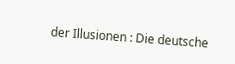der Illusionen : Die deutsche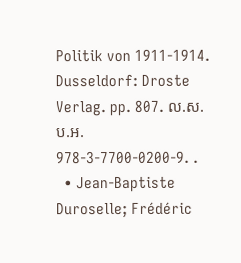Politik von 1911-1914. Dusseldorf: Droste Verlag. pp. 807. ល.ស.ប.អ. 978-3-7700-0200-9. .
  • Jean-Baptiste Duroselle; Frédéric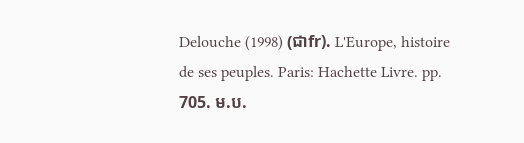Delouche (1998) (ជាfr). L'Europe, histoire de ses peuples. Paris: Hachette Livre. pp. 705. ម.ប.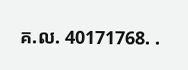គ.ល. 40171768. .